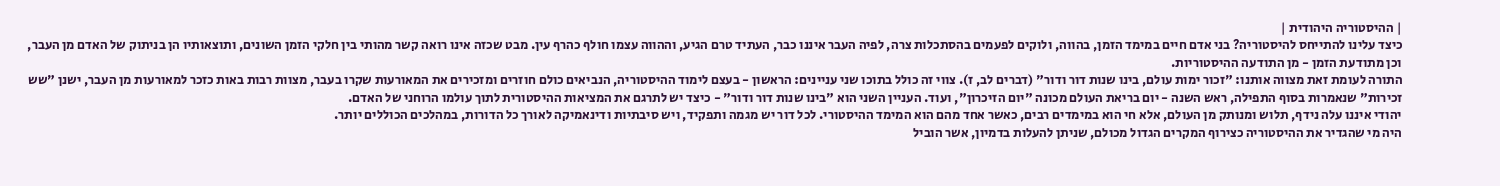| ההיסטוריה היהודית |
כיצד עלינו להתייחס להיסטוריה? בני אדם חיים במימד הזמן, בהווה, ולוקים לפעמים בהסתכלות צרה, לפיה העבר איננו כבר, העתיד טרם הגיע, וההווה עצמו חולף כהרף עין. מבט שכזה אינו רואה קשר מהותי בין חלקי הזמן השונים, ותוצאותיו הן בניתוק של האדם מן העבר, וכן מתודעת הזמן - מן התודעה ההיסטוריות.
התורה לעומת זאת מצווה אותנו: "זכור ימות עולם, בינו שנות דור ודור" (דברים לב, ז). צווי זה כולל בתוכו שני עניינים: הראשון - בעצם לימוד ההיסטוריה, הנביאים כולם חוזרים ומזכירים את המאורעות שקרו בעבר, מצוות רבות באות כזכר למאורעות מן העבר, ישנן "שש זכירות" שנאמרות בסוף התפילה, ראש השנה - יום בריאת העולם מכונה "יום הזיכרון", ועוד. העניין השני הוא "בינו שנות דור ודור" - כיצד יש לתרגם את המציאות ההיסטורית לתוך עולמו הרוחני של האדם.
יהודי איננו עלה נידף, תלוש ומנותק מן העולם, אלא חי הוא במימדים רבים, כאשר אחד מהם הוא המימד ההיסטורי. לכל דור יש מגמה ותפקיד, ויש סיבתיות ודינאמיקה לאורך כל הדורות, במהלכים הכוללים יותר.
היה מי שהגדיר את ההיסטוריה כצירוף המקרים הגדול מכולם, שניתן להעלות בדמיון, אשר הוביל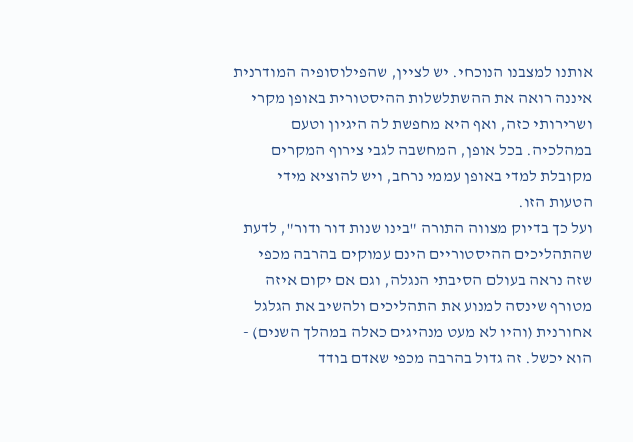אותנו למצבנו הנוכחי. יש לציין, שהפילוסופיה המודרנית איננה רואה את ההשתלשלות ההיסטורית באופן מקרי ושרירותי כזה, ואף היא מחפשת לה היגיון וטעם במהלכיה. בכל אופן, המחשבה לגבי צירוף המקרים מקובלת למדי באופן עממי נרחב, ויש להוציא מידי הטעות הזו.
ועל כך בדיוק מצווה התורה "בינו שנות דור ודור", לדעת שהתהליכים ההיסטוריים הינם עמוקים בהרבה מכפי שזה נראה בעולם הסיבתי הנגלה, וגם אם יקום איזה מטורף שינסה למנוע את התהליכים ולהשיב את הגלגל אחורנית (והיו לא מעט מנהיגים כאלה במהלך השנים) - הוא יכשל. זה גדול בהרבה מכפי שאדם בודד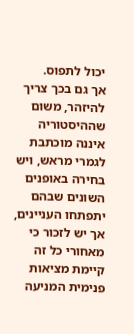יכול לתפוס.
אך גם בכך צריך להיזהר, משום שההיסטוריה איננה מוכתבת לגמרי מראש, ויש בחירה באופנים השונים שבהם יתפתחו העניינים, אך יש לזכור כי מאחורי כל זה קיימת מציאות פנימית המניעה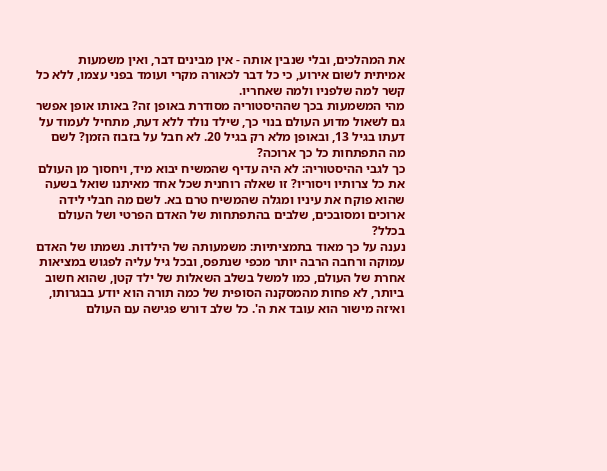את המהלכים, ובלי שנבין אותה - אין מבינים דבר, ואין משמעות אמיתית לשום אירוע, כי כל דבר לכאורה מקרי ועומד בפני עצמו, ללא כל קשר למה שלפניו ולמה שאחריו.
מהי המשמעות בכך שההיסטוריה מסודרת באופן זה? באותו אופן אפשר גם לשאול מדוע העולם בנוי כך, שילד נולד ללא דעת, מתחיל לעמוד על דעתו בגיל 13, ובאופן מלא רק בגיל 20. לא חבל על בזבוז הזמן? לשם מה התפתחות כל כך ארוכה?
כך לגבי ההיסטוריה: לא היה עדיף שהמשיח יבוא מיד, ויחסוך מן העולם את כל צרותיו ויסוריו? זו שאלה רוחנית שכל אחד מאיתנו שואל בשעה שהוא פוקח את עיניו ומגלה שהמשיח טרם בא. לשם מה חבלי לידה ארוכים ומסובכים, שלבים בהתפתחות של האדם הפרטי ושל העולם בכלל?
נענה על כך מאוד בתמציתיות: משמעותה של הילדות. נשמתו של האדם עמוקה ורחבה הרבה יותר מכפי שנתפס, ובכל גיל עליה לפגוש במציאות אחרת של העולם, כמו למשל בשלב השאלות של ילד קטן, שהוא חשוב ביותר, לא פחות מהמסקנה הסופית של כמה תורה הוא יודע בבגרותו, ואיזה מישור הוא עובד את ה'. כל שלב דורש פגישה עם העולם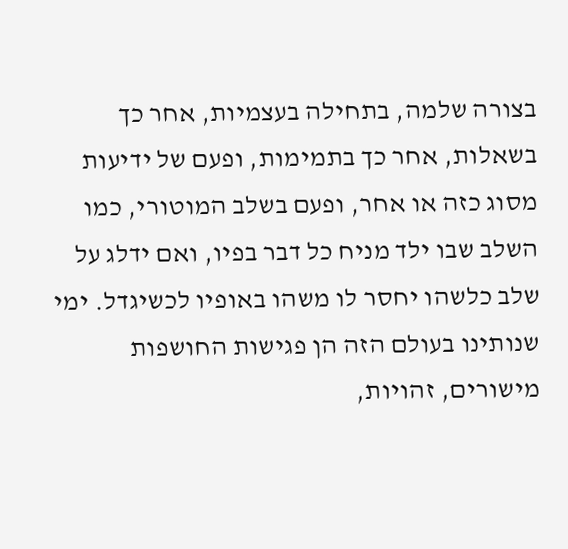בצורה שלמה, בתחילה בעצמיות, אחר כך בשאלות, אחר כך בתמימות, ופעם של ידיעות מסוג כזה או אחר, ופעם בשלב המוטורי, כמו השלב שבו ילד מניח כל דבר בפיו, ואם ידלג על שלב כלשהו יחסר לו משהו באופיו לכשיגדל. ימי שנותינו בעולם הזה הן פגישות החושפות מישורים, זהויות,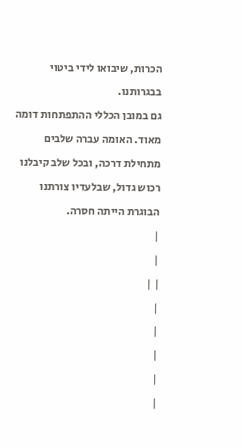הכרות, שיבואו לידי ביטוי בבגרותנו.
גם במובן הכללי ההתפתחות דומה מאוד. האומה עברה שלבים מתחילת דרכה, ובכל שלב קיבלנו רכוש גדול, שבלעדיו צורתנו הבוגרת הייתה חסרה.
|
|
| |
|
|
|
|
|